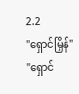2.2
"ရှောင်မြှိန်"
"ရှောင်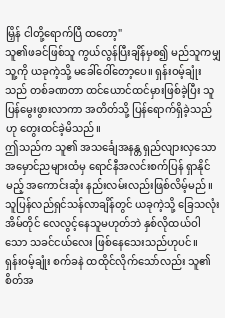မြှိန် ငါတို့ရောက်ပြီ ထတော့"
သူ၏ဖခင်ဖြစ်သူ ကွယ်လွန်ပြီးချိန်မှစ၍ မည်သူကမျှ သူ့ကို ယခုကဲ့သို့ မခေါ်ဝေါ်တော့ပေ။ ရှန်းဝမ့်ချုံးသည် တစ်ခဏတာ ထင်ယောင်ထင်မှားဖြစ်ခဲ့ပြီး သူပြန်မွေးဖွားလာကာ အတိတ်သို့ ပြန်ရောက်ရှိခဲ့သည်ဟု တွေးထင်ခဲ့မိသည်။
ဤသည်က သူ၏ အသင်္ချေအနန္တ ရှည်လျားလှသော အမှောင်ညများထံမှ ရောင်နီအလင်းစက်ပြန် ရှာနိုင်မည့် အကောင်းဆုံး နည်းလမ်းလည်းဖြစ်လိမ့်မည်။ သူပြန်လည်ရှင်သန်လာချိန်တွင် ယခုကဲ့သို့ ခြေသလုံးအိမ်တိုင် လေလွင့်နေသူမဟုတ်ဘဲ နှစ်လိုထယ်ဝါသော သခင်ငယ်လေး ဖြစ်နေသေးသည်ဟုပင်။
ရှန်းဝမ့်ချုံး စက်ခနဲ ထထိုင်လိုက်သော်လည်း သူ၏ စိတ်အ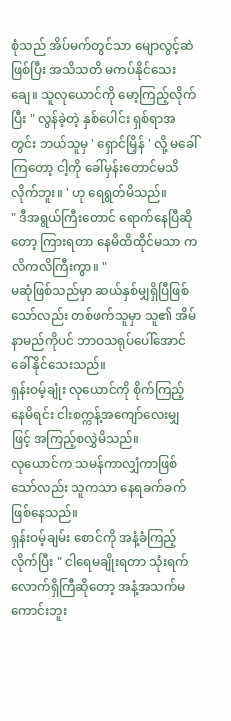စုံသည် အိပ်မက်တွင်သာ မျောလွင့်ဆဲဖြစ်ပြီး အသိသတိ မကပ်နိုင်သေးချေ။ သူလုယောင်ကို မော့ကြည့်လိုက်ပြီး " လွန်ခဲ့တဲ့ နှစ်ပေါင်း ရှစ်ရာအတွင်း ဘယ်သူမှ ' ရှောင်မြှိန် ' လို့ မခေါ်ကြတော့ ငါ့ကို ခေါ်မှန်းတောင်မသိလိုက်ဘူး။ ' ဟု ရေရွတ်မိသည်။
" ဒီအရွယ်ကြီးတောင် ရောက်နေပြီဆိုတော့ ကြားရတာ နေမိထိထိုင်မသာ ကလိကလိကြီးကွာ။ "
မဆုံဖြစ်သည်မှာ ဆယ်နှစ်မျှရှိပြီဖြစ်သော်လည်း တစ်ဖက်သူမှာ သူ၏ အိမ်နာမည်ကိုပင် ဘာဝသရုပ်ပေါ်အောင် ခေါ်နိုင်သေးသည်။
ရှန်းဝမ့်ချုံး လုယောင်ကို စိုက်ကြည့်နေမိရင်း ငါးစက္ကန့်အကျော်လေးမျှဖြင့် အကြည့်စလွှဲမိသည်။
လုယောင်က သမန်ကာလျှံကာဖြစ်သော်လည်း သူကသာ နေရခက်ခက် ဖြစ်နေသည်။
ရှန်းဝမ့်ချမ်း စောင်ကို အနံ့ခံကြည့်လိုက်ပြီး " ငါရေမချိုးရတာ သုံးရက်လောက်ရှိကြီဆိုတော့ အနံ့အသက်မကောင်းဘူး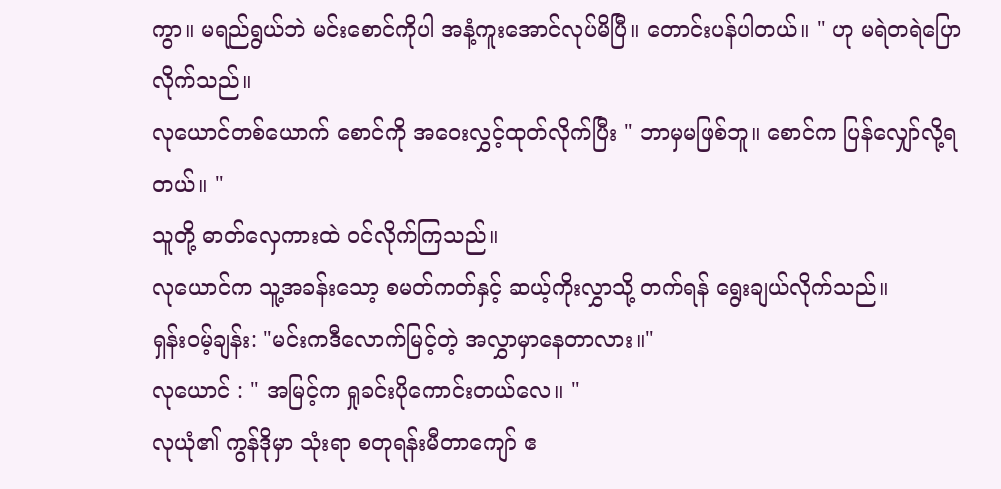ကွာ။ မရည်ရွယ်ဘဲ မင်းစောင်ကိုပါ အနံ့ကူးအောင်လုပ်မိပြီ။ တောင်းပန်ပါတယ်။ " ဟု မရဲတရဲပြောလိုက်သည်။
လုယောင်တစ်ယောက် စောင်ကို အဝေးလွှင့်ထုတ်လိုက်ပြီး " ဘာမှမဖြစ်ဘူ။ စောင်က ပြန်လျှော်လို့ရတယ်။ "
သူတို့ ဓာတ်လှေကားထဲ ဝင်လိုက်ကြသည်။
လုယောင်က သူ့အခန်းသော့ စမတ်ကတ်နှင့် ဆယ့်ကိုးလွှာသို့ တက်ရန် ရွေးချယ်လိုက်သည်။
ရှန်း၀မ့်ချန်း: "မင်းကဒီလောက်မြင့်တဲ့ အလွှာမှာနေတာလား။"
လုယောင် : " အမြင့်က ရှုခင်းပိုကောင်းတယ်လေ။ "
လုယုံ၏ ကွန်ဒိုမှာ သုံးရာ စတုရန်းမီတာကျော် ဧ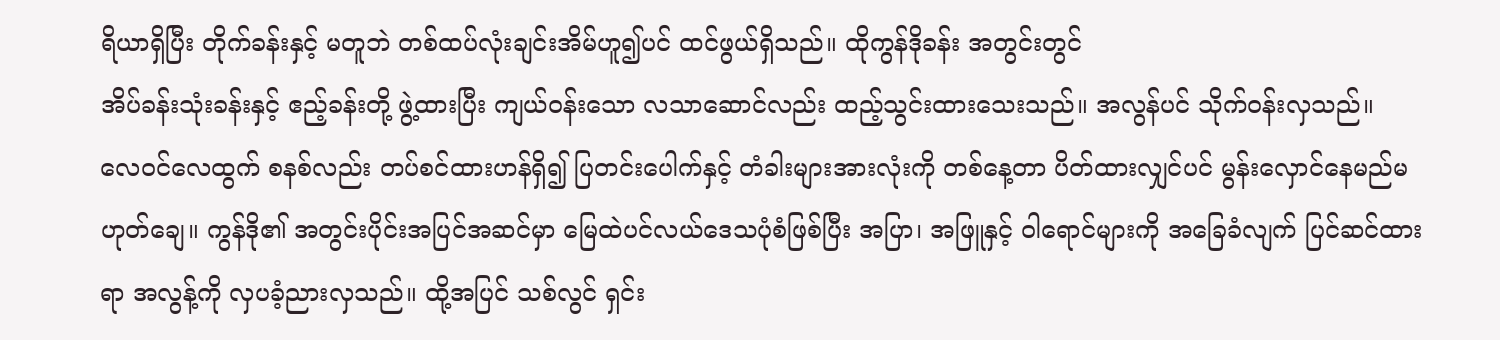ရိယာရှိပြီး တိုက်ခန်းနှင့် မတူဘဲ တစ်ထပ်လုံးချင်းအိမ်ဟူ၍ပင် ထင်ဖွယ်ရှိသည်။ ထိုကွန်ဒိုခန်း အတွင်းတွင်
အိပ်ခန်းသုံးခန်းနှင့် ဧည့်ခန်းတို့ ဖွဲ့ထားပြီး ကျယ်ဝန်းသော လသာဆောင်လည်း ထည့်သွင်းထားသေးသည်။ အလွန်ပင် သိုက်ဝန်းလှသည်။
လေဝင်လေထွက် စနစ်လည်း တပ်စင်ထားဟန်ရှိ၍ ပြတင်းပေါက်နှင့် တံခါးများအားလုံးကို တစ်နေ့တာ ပိတ်ထားလျှင်ပင် မွန်းလှောင်နေမည်မဟုတ်ချေ။ ကွန်ဒို၏ အတွင်းပိုင်းအပြင်အဆင်မှာ မြေထဲပင်လယ်ဒေသပုံစံဖြစ်ပြီး အပြာ၊ အဖြူနှင့် ဝါရောင်များကို အခြေခံလျက် ပြင်ဆင်ထားရာ အလွန့်ကို လှပခံ့ညားလှသည်။ ထို့အပြင် သစ်လွင် ရှင်း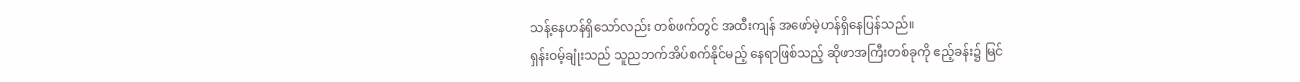သန့်နေဟန်ရှိသော်လည်း တစ်ဖက်တွင် အထီးကျန် အဖော်မဲ့ဟန်ရှိနေပြန်သည်။
ရှန်းဝမ့်ချုံးသည် သူညဘက်အိပ်စက်နိုင်မည့် နေရာဖြစ်သည့် ဆိုဖာအကြီးတစ်ခုကို ဧည့်ခန်း၌ မြင်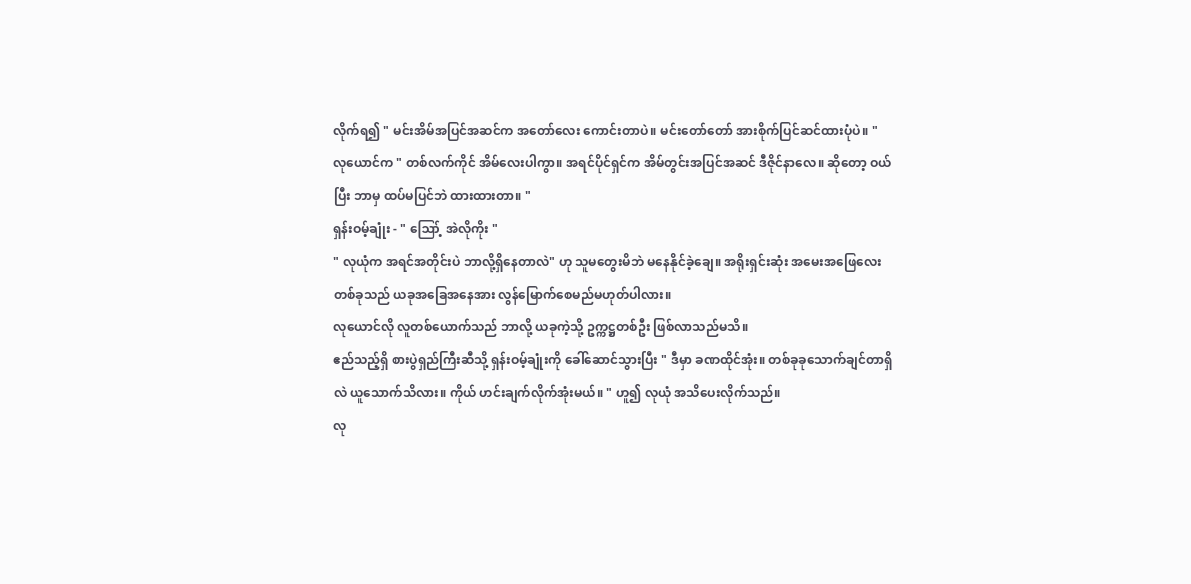လိုက်ရ၍ " မင်းအိမ်အပြင်အဆင်က အတော်လေး ကောင်းတာပဲ။ မင်းတော်တော် အားစိုက်ပြင်ဆင်ထားပုံပဲ။ "
လုယောင်က " တစ်လက်ကိုင် အိမ်လေးပါကွာ။ အရင်ပိုင်ရှင်က အိမ်တွင်းအပြင်အဆင် ဒီဇိုင်နာလေ။ ဆိုတော့ ဝယ်ပြီး ဘာမှ ထပ်မပြင်ဘဲ ထားထားတာ။ "
ရှန်းဝမ့်ချုံး - " ဪ့ အဲလိုကိုး "
" လုယုံက အရင်အတိုင်းပဲ ဘာလို့ရှိနေတာလဲ" ဟု သူမတွေးမိဘဲ မနေနိုင်ခဲ့ချေ။ အရိုးရှင်းဆုံး အမေးအဖြေလေးတစ်ခုသည် ယခုအခြေအနေအား လွန်မြောက်စေမည်မဟုတ်ပါလား။
လုယောင်လို လူတစ်ယောက်သည် ဘာလို့ ယခုကဲ့သို့ ဥက္ကဋ္ဌတစ်ဦး ဖြစ်လာသည်မသိ။
ဧည်သည့်ရှိ စားပွဲရှည်ကြီးဆီသို့ ရှန်းဝမ့်ချုံးကို ခေါ်ဆောင်သွားပြီး " ဒီမှာ ခဏထိုင်အုံး။ တစ်ခုခုသောက်ချင်တာရှိလဲ ယူသောက်သိလား။ ကိုယ် ဟင်းချက်လိုက်အုံးမယ်။ " ဟူ၍ လုယုံ အသိပေးလိုက်သည်။
လု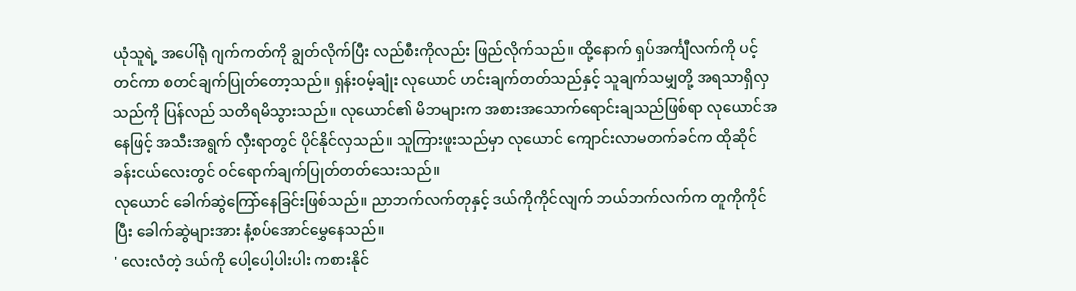ယုံသူရဲ့ အပေါ်ရုံ ဂျက်ကတ်ကို ချွတ်လိုက်ပြီး လည်စီးကိုလည်း ဖြည်လိုက်သည်။ ထို့နောက် ရှပ်အင်္ကျီလက်ကို ပင့်တင်ကာ စတင်ချက်ပြုတ်တော့သည်။ ရှန်းဝမ့်ချုံး လုယောင် ဟင်းချက်တတ်သည်နှင့် သူချက်သမျှတို့ အရသာရှိလှသည်ကို ပြန်လည် သတိရမိသွားသည်။ လုယောင်၏ မိဘများက အစားအသောက်ရောင်းချသည်ဖြစ်ရာ လုယောင်အနေဖြင့် အသီးအရွက် လှီးရာတွင် ပိုင်နိုင်လှသည်။ သူကြားဖူးသည်မှာ လုယောင် ကျောင်းလာမတက်ခင်က ထိုဆိုင်ခန်းငယ်လေးတွင် ဝင်ရောက်ချက်ပြုတ်တတ်သေးသည်။
လုယောင် ခေါက်ဆွဲကြော်နေခြင်းဖြစ်သည်။ ညာဘက်လက်တုနှင့် ဒယ်ကိုကိုင်လျက် ဘယ်ဘက်လက်က တူကိုကိုင်ပြီး ခေါက်ဆွဲများအား နံ့စပ်အောင်မွှေနေသည်။
' လေးလံတဲ့ ဒယ်ကို ပေါ့ပေါ့ပါးပါး ကစားနိုင်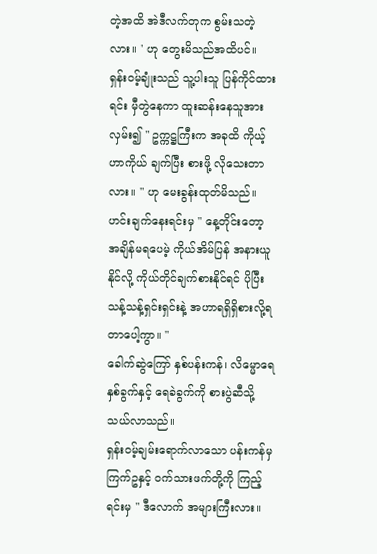တဲ့အထိ အဲဒီလက်တုက စွမ်းသတဲ့လား။ ' ဟု တွေးမိသည်အထိပင်။
ရှန်းဝမ့်ချုံးသည် သူ့ပါးသူ ပြန်ကိုင်ထားရင်း မှီတွဲနေကာ ထူးဆန်းနေသူအားလှမ်း၍ " ဥက္ကဋ္ဌကြီးက အခုထိ ကိုယ့်ဟာကိုယ် ချက်ပြီး စားဖို့ လိုသေးတာလား။ " ဟု မေးခွန်းထုတ်မိသည်။
ဟင်းချက်နေးရင်းမှ " နေ့တိုင်းတော့ အချိန်မရပေမဲ့ ကိုယ်အိမ်ပြန် အနားယူနိုင်လို့ ကိုယ်တိုင်ချက်စားနိုင်ရင် ပိုပြီး သန့်သန့်ရှင်းရှင်းနဲ့ အဟာရရှိရှိစားလို့ရတာပေါ့ကွာ။ "
ခေါက်ဆွဲကြော် နှစ်ပန်းကန်၊ လိမ္မောရေနှစ်ခွက်နှင့် ရေခဲခွက်ကို စားပွဲဆီသို့ သယ်လာသည်။
ရှန်းဝမ့်ချမ်းရောက်လာသော ပန်းကန်မှ ကြက်ဥနှင့် ဝက်သားဖက်တို့ကို ကြည့်ရင်းမှ " ဒီလောက် အများကြီးလား။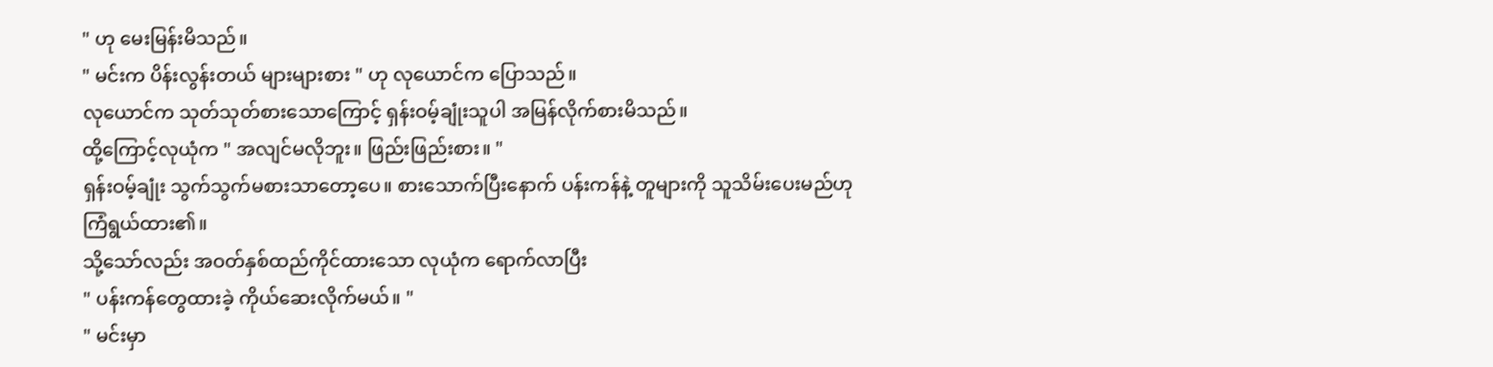" ဟု မေးမြန်းမိသည်။
" မင်းက ပိန်းလွန်းတယ် များများစား " ဟု လုယောင်က ပြောသည်။
လုယောင်က သုတ်သုတ်စားသောကြောင့် ရှန်းဝမ့်ချုံးသူပါ အမြန်လိုက်စားမိသည်။
ထို့ကြောင့်လုယုံက " အလျင်မလိုဘူး။ ဖြည်းဖြည်းစား။ "
ရှန်းဝမ့်ချုံး သွက်သွက်မစားသာတော့ပေ။ စားသောက်ပြီးနောက် ပန်းကန်နဲ့ တူများကို သူသိမ်းပေးမည်ဟု ကြံရွယ်ထား၏။
သို့သော်လည်း အဝတ်နှစ်ထည်ကိုင်ထားသော လုယုံက ရောက်လာပြီး
" ပန်းကန်တွေထားခဲ့ ကိုယ်ဆေးလိုက်မယ်။ "
" မင်းမှာ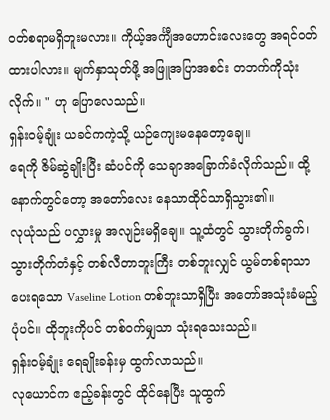ဝတ်စရာမရှိဘူးမလား။ ကိုယ့်အင်္ကျီအဟောင်းလေးတွေ အရင်ဝတ်ထားပါလား။ မျက်နှာသုတ်ဖို့ အဖြူအပြာအစင်း တဘက်ကိုသုံးလိုက်။ " ဟု ပြောလေသည်။
ရှန်းဝမ့်ချုံး ယခင်ကကဲ့သို့ ယဉ်ကျေးမနေတော့ချေ။
ရေကို ဇိမ်ဆွဲချိုးပြီး ဆံပင်ကို သေချာအခြောက်ခံလိုက်သည်။ ထို့နောက်တွင်တော့ အတော်လေး နေသာထိုင်သာရှိသွား၏။
လုယုံသည် ပလွှားမှု အလျဉ်းမရှိချေ။ သူ့ထံတွင် သွားတိုက်ခွက်၊ သွားတိုက်တံနှင့် တစ်လီတာဘူးကြီး တစ်ဘူးလျှင် ယွမ်တစ်ရာသာ ပေးရသော Vaseline Lotion တစ်ဘူးသာရှိပြီး အတော်အသုံးခံမည့်ပုံပင်။ ထိုဘူးကိုပင် တစ်ဝက်မျှသာ သုံးရသေးသည်။
ရှန်းဝမ့်ချုံး ရေချိုးခန်းမှ ထွက်လာသည်။
လုယောင်က ဧည့်ခန်းတွင် ထိုင်နေပြီး သူထွက်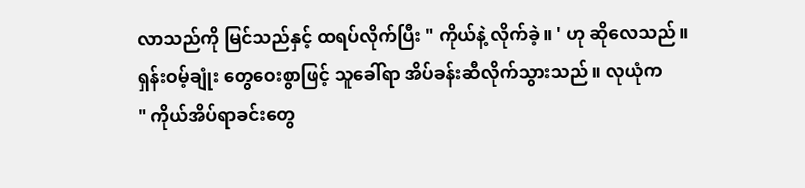လာသည်ကို မြင်သည်နှင့် ထရပ်လိုက်ပြီး " ကိုယ်နဲ့ လိုက်ခဲ့။ ' ဟု ဆိုလေသည်။
ရှန်းဝမ့်ချုံး တွေဝေးစွာဖြင့် သူခေါ်ရာ အိပ်ခန်းဆီလိုက်သွားသည်။ လုယုံက
" ကိုယ်အိပ်ရာခင်းတွေ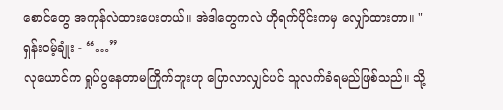စောင်တွေ အကုန်လဲထားပေးတယ်။ အဲဒါတွေကလဲ ဟိုရက်ပိုင်းကမှ လျှော်ထားတာ။ "
ရှန်းဝမ့်ချုံး - “…”
လုယောင်က ရှုပ်ပွနေတာမကြိုက်ဘူးဟု ပြောလာလျှင်ပင် သူလက်ခံရမည်ဖြစ်သည်။ သို့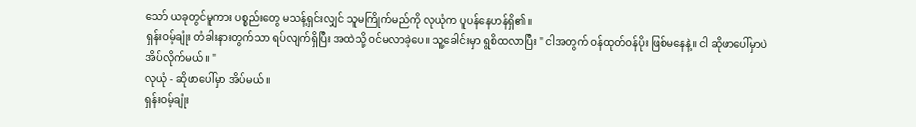သော် ယခုတွင်မူကား ပစ္စည်းတွေ မသန့်ရှင်းလျှင် သူမကြိုက်မည်ကို လုယုံက ပူပန်နေဟန်ရှိ၏။
ရှန်းဝမ့်ချုံး တံခါးနားတွက်သာ ရပ်လျက်ရှိပြီး အထဲသို့ ဝင်မလာခဲ့ပေ။ သူ့ခေါင်းမှာ ရွစိထလာပြီး " ငါအတွက် ဝန်ထုတ်ဝန်ပိုး ဖြစ်မနေနဲ့။ ငါ ဆိုဖာပေါ်မှာပဲ အိပ်လိုက်မယ်။ "
လုယုံ - ဆိုဖာပေါ်မှာ အိပ်မယ်။
ရှန်းဝမ့်ချုံး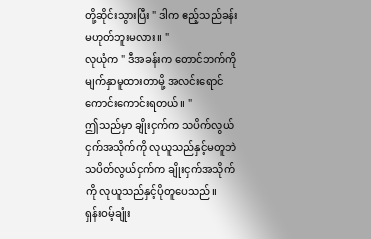တို့ဆိုင်းသွားပြီး " ဒါက ဧည့်သည်ခန်း မဟုတ်ဘူးမလား။ "
လုယုံက " ဒီအခန်းက တောင်ဘက်ကို မျက်နှာမူထားတာမို့ အလင်းရောင်ကောင်းကောင်းရတယ်။ "
ဤသည်မှာ ချိုးငှက်က သပိက်လွယ်ငှက်အသိုက်ကို လုယူသည်နှင့်မတူဘဲ သပိတ်လွယ်ငှက်က ချိုးငှက်အသိုက်ကို လုယူသည်နှင့်ပိုတူပေသည်။
ရှန်းဝမ့်ချုံး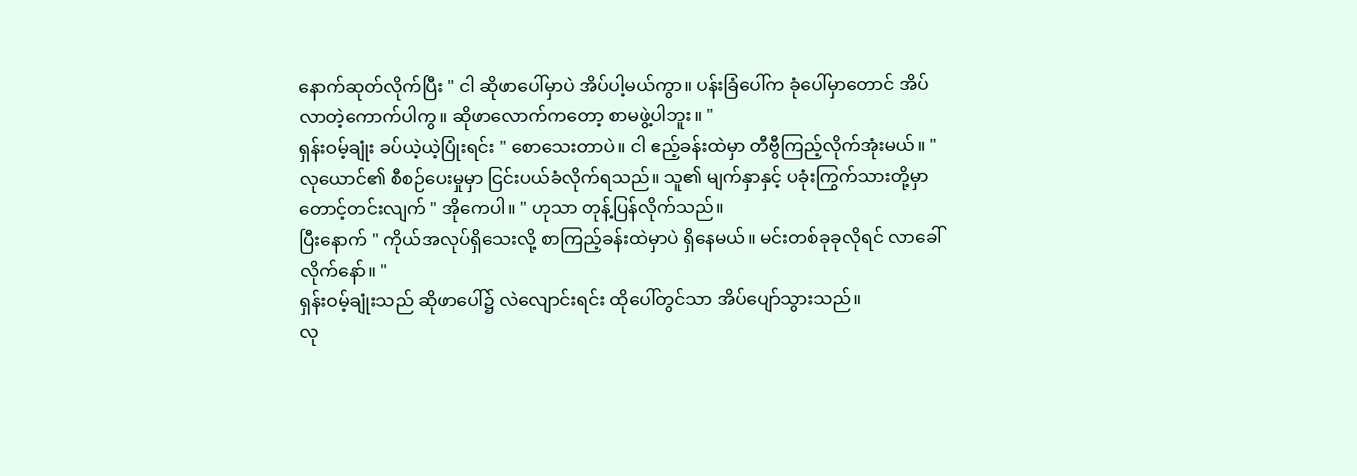နောက်ဆုတ်လိုက်ပြီး " ငါ ဆိုဖာပေါ်မှာပဲ အိပ်ပါ့မယ်ကွာ။ ပန်းခြံပေါ်က ခုံပေါ်မှာတောင် အိပ်လာတဲ့ကောက်ပါကွ။ ဆိုဖာလောက်ကတော့ စာမဖွဲ့ပါဘူး။ "
ရှန်းဝမ့်ချုံး ခပ်ယဲ့ယဲ့ပြုံးရင်း " စောသေးတာပဲ။ ငါ ဧည့်ခန်းထဲမှာ တီဗွီကြည့်လိုက်အုံးမယ်။ "
လုယောင်၏ စီစဉ်ပေးမှုမှာ ငြင်းပယ်ခံလိုက်ရသည်။ သူ၏ မျက်နှာနှင့် ပခုံးကြွက်သားတို့မှာ တောင့်တင်းလျက် " အိုကေပါ။ " ဟုသာ တုန့်ပြန်လိုက်သည်။
ပြီးနောက် " ကိုယ်အလုပ်ရှိသေးလို့ စာကြည့်ခန်းထဲမှာပဲ ရှိနေမယ်။ မင်းတစ်ခုခုလိုရင် လာခေါ်လိုက်နော်။ "
ရှန်းဝမ့်ချုံးသည် ဆိုဖာပေါ်၌ လဲလျောင်းရင်း ထိုပေါ်တွင်သာ အိပ်ပျော်သွားသည်။
လု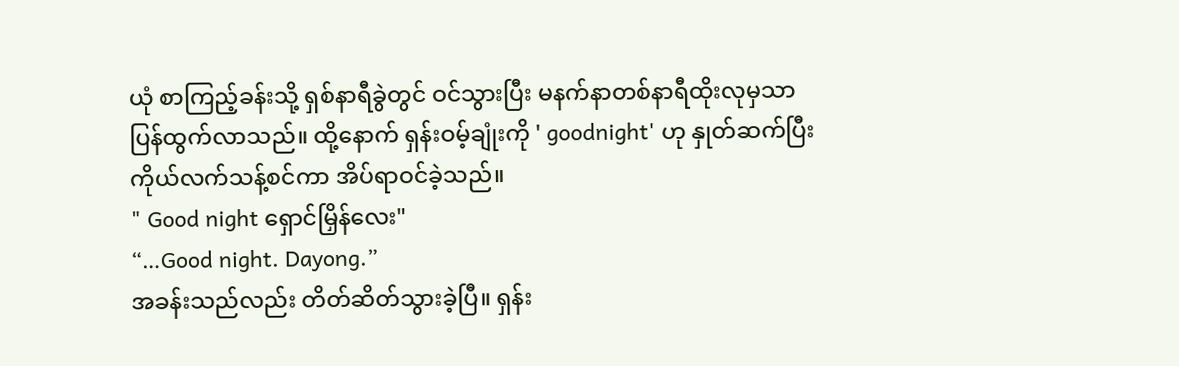ယုံ စာကြည့်ခန်းသို့ ရှစ်နာရီခွဲတွင် ဝင်သွားပြီး မနက်နာတစ်နာရီထိုးလုမှသာ ပြန်ထွက်လာသည်။ ထို့နောက် ရှန်းဝမ့်ချုံးကို ' goodnight' ဟု နှုတ်ဆက်ပြီး ကိုယ်လက်သန့်စင်ကာ အိပ်ရာဝင်ခဲ့သည်။
" Good night ရှောင်မြှိန်လေး"
“…Good night. Dayong.”
အခန်းသည်လည်း တိတ်ဆိတ်သွားခဲ့ပြီ။ ရှန်း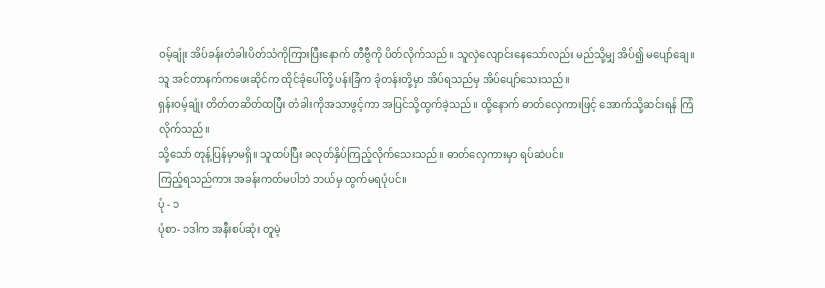ဝမ့်ချုံး အိပ်ခန်းတံခါးပိတ်သံကိုကြားပြီးနောက် တီဗွီကို ပိတ်လိုက်သည်။ သူလှဲလျောင်းနေသော်လည်း မည်သို့မျှ အိပ်၍ မပျော်ချေ။
သူ အင်တာနက်ကဖေးဆိုင်က ထိုင်ခုံပေါ်တို့ ပန်းခြံက ခုံတန်းတို့မှာ အိပ်ရသည်မှ အိပ်ပျော်သေးသည်။
ရှန်းဝမ့်ချုံး တိတ်တဆိတ်ထပြီး တံခါးကိုအသာဖွင့်ကာ အပြင်သို့ထွက်ခဲ့သည်။ ထို့နောက် ဓာတ်လှေကားဖြင့် အောက်သို့ဆင်းရန် ကြံလိုက်သည်။
သို့သော် တုန့်ပြန်မှာမရှိ။ သူထပ်ပြီး ခလုတ်နှိပ်ကြည့်လိုက်သေးသည်။ ဓာတ်လှေကားမှာ ရပ်ဆဲပင်။
ကြည့်ရသည်ကား အခန်းကတ်မပါဘဲ ဘယ်မှ ထွက်မရပုံပင်။
ပုံ - ၁
ပုံစာ- ၁ဒါက အနီးစပ်ဆုံး တူမဲ့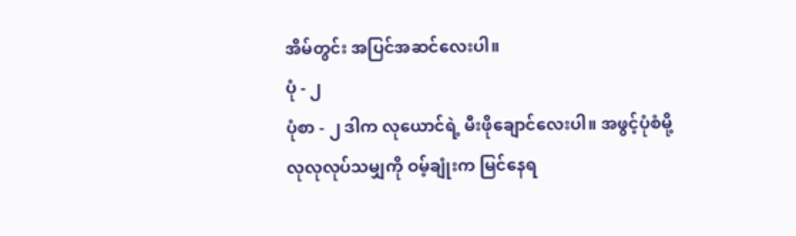အိမ်တွင်း အပြင်အဆင်လေးပါ။
ပုံ - ၂
ပုံစာ - ၂ ဒါက လုယောင်ရဲ့ မီးဖိုချောင်လေးပါ။ အဖွင့်ပုံစံမို့ လုလုလုပ်သမျှကို ဝမ့်ချုံးက မြင်နေရ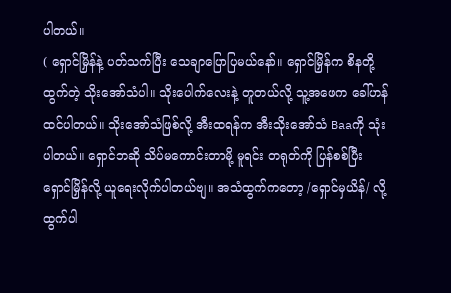ပါတယ်။
( ရှောင်မြှိန်နဲ့ ပတ်သက်ပြီး သေချာပြောပြမယ်နော်။ ရှောင်မြှိန်က စိနတို့ထွက်တဲ့ သိုးအော်သံပါ။ သိုးပေါက်လေးနဲ့ တူတယ်လို့ သူ့အဖေက ခေါ်ဟန်ထင်ပါတယ်။ သိုးအော်သံဖြစ်လို့ အီးထရန်က အီးသိုးအော်သံ Baaကို သုံးပါတယ်။ ရှောင်ဘဆို သိပ်မကောင်းတာမို့ မူရင်း တရုတ်ကို ပြန်စစ်ပြီး ရှောင်မြှိန်လို့ ယူရေးလိုက်ပါတယ်ဗျ။ အသံထွက်ကတော့ /ရှောင်မှယိန်/ လို့ ထွက်ပါ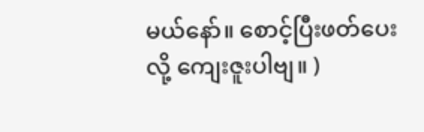မယ်နော်။ စောင့်ပြီးဖတ်ပေးလို့ ကျေးဇူးပါဗျ။ )